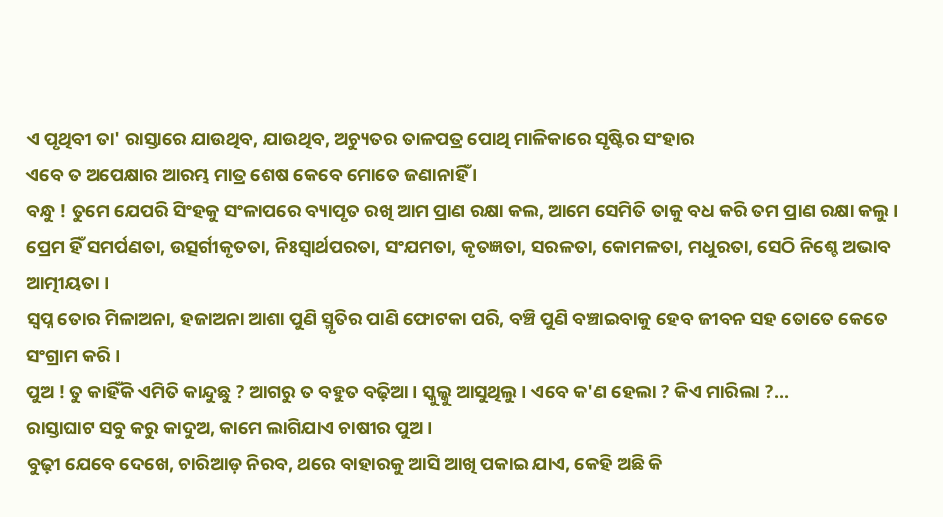ଏ ପୃଥିବୀ ତା' ରାସ୍ତାରେ ଯାଉଥିବ, ଯାଉଥିବ, ଅଚ୍ୟୁତର ତାଳପତ୍ର ପୋଥି ମାଳିକାରେ ସୃଷ୍ଟିର ସଂହାର
ଏବେ ତ ଅପେକ୍ଷାର ଆରମ୍ଭ ମାତ୍ର ଶେଷ କେବେ ମୋତେ ଜଣାନାହିଁ ।
ବନ୍ଧୁ ! ତୁମେ ଯେପରି ସିଂହକୁ ସଂଳାପରେ ବ୍ୟାପୃତ ରଖି ଆମ ପ୍ରାଣ ରକ୍ଷା କଲ, ଆମେ ସେମିତି ତାକୁ ବଧ କରି ତମ ପ୍ରାଣ ରକ୍ଷା କଲୁ ।
ପ୍ରେମ ହିଁ ସମର୍ପଣତା, ଉତ୍ସର୍ଗୀକୃତତା, ନିଃସ୍ୱାର୍ଥପରତା, ସଂଯମତା, କୃତଜ୍ଞତା, ସରଳତା, କୋମଳତା, ମଧୁରତା, ସେଠି ନିଶ୍ଚେ ଅଭାବ ଆତ୍ମୀୟତା ।
ସ୍ୱପ୍ନ ତୋର ମିଳାଅନା, ହଜାଅନା ଆଶା ପୁଣି ସ୍ମୃତିର ପାଣି ଫୋଟକା ପରି, ବଞ୍ଚି ପୁଣି ବଞ୍ଚାଇବାକୁ ହେବ ଜୀବନ ସହ ତୋତେ କେତେ ସଂଗ୍ରାମ କରି ।
ପୁଅ ! ତୁ କାହିଁକି ଏମିତି କାନ୍ଦୁଛୁ ? ଆଗରୁ ତ ବହୁତ ବଢ଼ିଆ । ସ୍କୁଲ୍କୁ ଆସୁଥିଲୁ । ଏବେ କ'ଣ ହେଲା ? କିଏ ମାରିଲା ?...
ରାସ୍ତାଘାଟ ସବୁ କରୁ କାଦୁଅ, କାମେ ଲାଗିଯାଏ ଚାଷୀର ପୁଅ ।
ବୁଢ଼ୀ ଯେବେ ଦେଖେ, ଚାରିଆଡ଼ ନିରବ, ଥରେ ବାହାରକୁ ଆସି ଆଖି ପକାଇ ଯାଏ, କେହି ଅଛି କି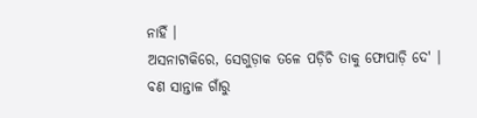ନାହିଁ ।
ଅସନାଟାକିରେ, ସେଗୁଡ଼ାକ ତଳେ ପଡ଼ିଚି ତାକୁ ଫୋପାଡ଼ି ଦେ' ।
ବଣ ସାନ୍ତାଳ ଗାଁରୁ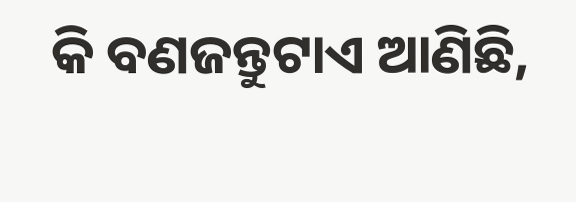କି ବଣଜନ୍ତୁଟାଏ ଆଣିଛି,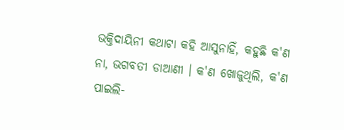ଭକ୍ତିଦାୟିନୀ କଥାଟା କହି ଆସୁନାହିଁ, କହୁଛି କ'ଣ ନା, ଭଗବତୀ ଡାଆଣୀ । କ'ଣ ଖୋଜୁଥିଲି, କ'ଣ ପାଇଲି-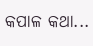କପାଳ କଥା...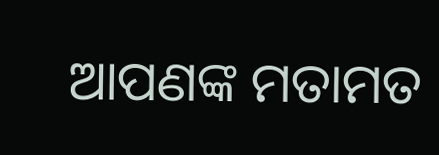ଆପଣଙ୍କ ମତାମତ